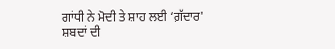ਗਾਂਧੀ ਨੇ ਮੋਦੀ ਤੇ ਸ਼ਾਹ ਲਈ ‘ਗ਼ੱਦਾਰ' ਸ਼ਬਦਾਂ ਦੀ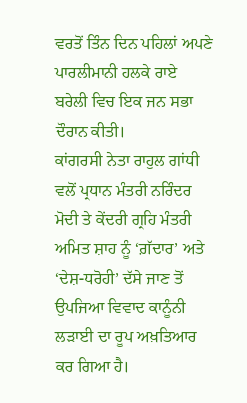ਵਰਤੋਂ ਤਿੰਨ ਦਿਨ ਪਹਿਲਾਂ ਅਪਣੇ ਪਾਰਲੀਮਾਨੀ ਹਲਕੇ ਰਾਏ ਬਰੇਲੀ ਵਿਚ ਇਕ ਜਨ ਸਭਾ ਦੌਰਾਨ ਕੀਤੀ।
ਕਾਂਗਰਸੀ ਨੇਤਾ ਰਾਹੁਲ ਗਾਂਧੀ ਵਲੋਂ ਪ੍ਰਧਾਨ ਮੰਤਰੀ ਨਰਿੰਦਰ ਮੋਦੀ ਤੇ ਕੇਂਦਰੀ ਗ੍ਰਹਿ ਮੰਤਰੀ ਅਮਿਤ ਸ਼ਾਹ ਨੂੰ ‘ਗ਼ੱਦਾਰ’ ਅਤੇ ‘ਦੇਸ਼-ਧਰੋਹੀ’ ਦੱਸੇ ਜਾਣ ਤੋਂ ਉਪਜਿਆ ਵਿਵਾਦ ਕਾਨੂੰਨੀ ਲੜਾਈ ਦਾ ਰੂਪ ਅਖ਼ਤਿਆਰ ਕਰ ਗਿਆ ਹੈ।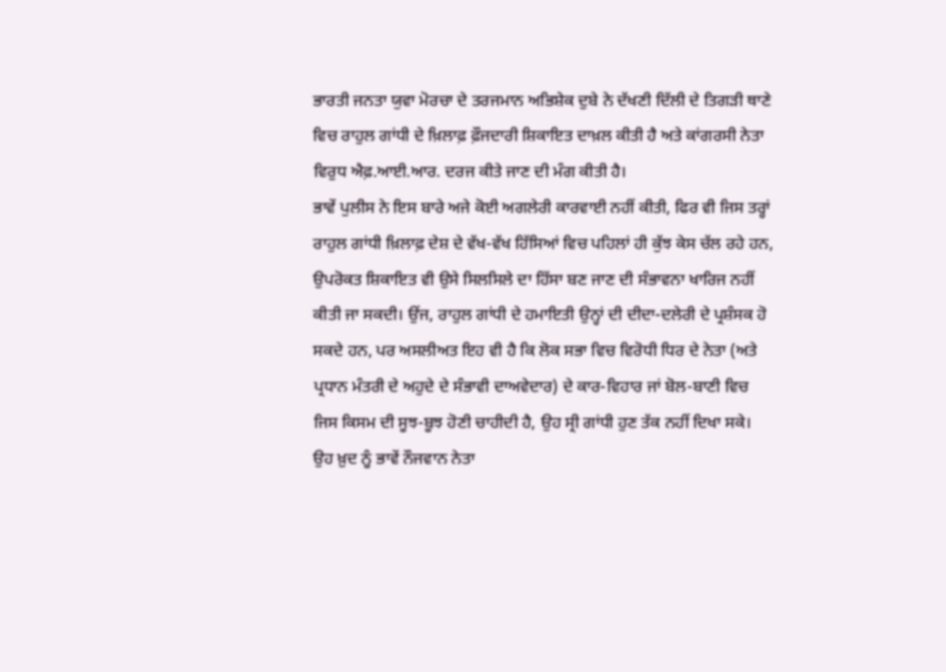ਭਾਰਤੀ ਜਨਤਾ ਯੁਵਾ ਮੋਰਚਾ ਦੇ ਤਰਜਮਾਨ ਅਭਿਸ਼ੇਕ ਦੁਬੇ ਨੇ ਦੱਖਣੀ ਦਿੱਲੀ ਦੇ ਤਿਗੜੀ ਥਾਣੇ ਵਿਚ ਰਾਹੁਲ ਗਾਂਧੀ ਦੇ ਖ਼ਿਲਾਫ਼ ਫ਼ੌਜਦਾਰੀ ਸ਼ਿਕਾਇਤ ਦਾਖ਼ਲ ਕੀਤੀ ਹੈ ਅਤੇ ਕਾਂਗਰਸੀ ਨੇਤਾ ਵਿਰੁਧ ਐਫ਼.ਆਈ.ਆਰ. ਦਰਜ ਕੀਤੇ ਜਾਣ ਦੀ ਮੰਗ ਕੀਤੀ ਹੈ।
ਭਾਵੇਂ ਪੁਲੀਸ ਨੇ ਇਸ ਬਾਰੇ ਅਜੇ ਕੋਈ ਅਗਲੇਰੀ ਕਾਰਵਾਈ ਨਹੀਂ ਕੀਤੀ, ਫਿਰ ਵੀ ਜਿਸ ਤਰ੍ਹਾਂ ਰਾਹੁਲ ਗਾਂਧੀ ਖ਼ਿਲਾਫ਼ ਦੇਸ਼ ਦੇ ਵੱਖ-ਵੱਖ ਹਿੱਸਿਆਂ ਵਿਚ ਪਹਿਲਾਂ ਹੀ ਕੁੱਝ ਕੇਸ ਚੱਲ ਰਹੇ ਹਨ, ਉਪਰੋਕਤ ਸ਼ਿਕਾਇਤ ਵੀ ਉਸੇ ਸਿਲਸਿਲੇ ਦਾ ਹਿੱਸਾ ਬਣ ਜਾਣ ਦੀ ਸੰਭਾਵਨਾ ਖਾਰਿਜ ਨਹੀਂ ਕੀਤੀ ਜਾ ਸਕਦੀ। ਉਂਜ, ਰਾਹੁਲ ਗਾਂਧੀ ਦੇ ਹਮਾਇਤੀ ਉਨ੍ਹਾਂ ਦੀ ਦੀਦਾ-ਦਲੇਰੀ ਦੇ ਪ੍ਰਸ਼ੰਸਕ ਹੋ ਸਕਦੇ ਹਨ, ਪਰ ਅਸਲੀਅਤ ਇਹ ਵੀ ਹੈ ਕਿ ਲੋਕ ਸਭਾ ਵਿਚ ਵਿਰੋਧੀ ਧਿਰ ਦੇ ਨੇਤਾ (ਅਤੇ ਪ੍ਰਧਾਨ ਮੰਤਰੀ ਦੇ ਅਹੁਦੇ ਦੇ ਸੰਭਾਵੀ ਦਾਅਵੇਦਾਰ) ਦੇ ਕਾਰ-ਵਿਹਾਰ ਜਾਂ ਬੋਲ-ਬਾਣੀ ਵਿਚ ਜਿਸ ਕਿਸਮ ਦੀ ਸੂਝ-ਬੂਝ ਹੋਣੀ ਚਾਹੀਦੀ ਹੈ, ਉਹ ਸ੍ਰੀ ਗਾਂਧੀ ਹੁਣ ਤੱਕ ਨਹੀਂ ਦਿਖਾ ਸਕੇ। ਉਹ ਖ਼ੁਦ ਨੂੰ ਭਾਵੇਂ ਨੌਜਵਾਨ ਨੇਤਾ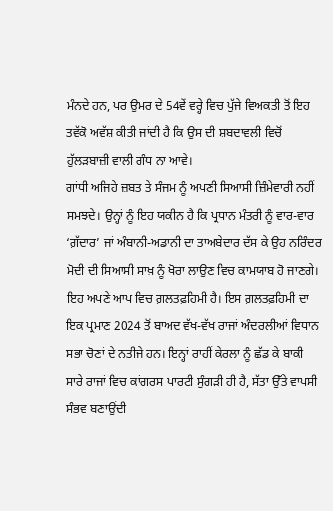ਮੰਨਦੇ ਹਨ, ਪਰ ਉਮਰ ਦੇ 54ਵੇਂ ਵਰ੍ਹੇ ਵਿਚ ਪੁੱਜੇ ਵਿਅਕਤੀ ਤੋਂ ਇਹ ਤਵੱਕੋ ਅਵੱਸ਼ ਕੀਤੀ ਜਾਂਦੀ ਹੈ ਕਿ ਉਸ ਦੀ ਸ਼ਬਦਾਵਲੀ ਵਿਚੋਂ ਹੁੱਲੜਬਾਜ਼ੀ ਵਾਲੀ ਗੰਧ ਨਾ ਆਵੇ।
ਗਾਂਧੀ ਅਜਿਹੇ ਜ਼ਬਤ ਤੇ ਸੰਜਮ ਨੂੰ ਅਪਣੀ ਸਿਆਸੀ ਜ਼ਿੰਮੇਵਾਰੀ ਨਹੀਂ ਸਮਝਦੇ। ਉਨ੍ਹਾਂ ਨੂੰ ਇਹ ਯਕੀਨ ਹੈ ਕਿ ਪ੍ਰਧਾਨ ਮੰਤਰੀ ਨੂੰ ਵਾਰ-ਵਾਰ ‘ਗ਼ੱਦਾਰ’ ਜਾਂ ਅੰਬਾਨੀ-ਅਡਾਨੀ ਦਾ ਤਾਅਬੇਦਾਰ ਦੱਸ ਕੇ ਉਹ ਨਰਿੰਦਰ ਮੋਦੀ ਦੀ ਸਿਆਸੀ ਸਾਖ਼ ਨੂੰ ਖੋਰਾ ਲਾਉਣ ਵਿਚ ਕਾਮਯਾਬ ਹੋ ਜਾਣਗੇ। ਇਹ ਅਪਣੇ ਆਪ ਵਿਚ ਗ਼ਲਤਫ਼ਹਿਮੀ ਹੈ। ਇਸ ਗ਼ਲਤਫ਼ਹਿਮੀ ਦਾ ਇਕ ਪ੍ਰਮਾਣ 2024 ਤੋਂ ਬਾਅਦ ਵੱਖ-ਵੱਖ ਰਾਜਾਂ ਅੰਦਰਲੀਆਂ ਵਿਧਾਨ ਸਭਾ ਚੋਣਾਂ ਦੇ ਨਤੀਜੇ ਹਨ। ਇਨ੍ਹਾਂ ਰਾਹੀਂ ਕੇਰਲਾ ਨੂੰ ਛੱਡ ਕੇ ਬਾਕੀ ਸਾਰੇ ਰਾਜਾਂ ਵਿਚ ਕਾਂਗਰਸ ਪਾਰਟੀ ਸੁੰਗੜੀ ਹੀ ਹੈ, ਸੱਤਾ ਉੱਤੇ ਵਾਪਸੀ ਸੰਭਵ ਬਣਾਉਂਦੀ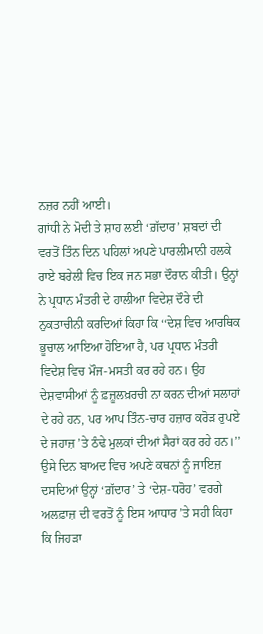ਨਜ਼ਰ ਨਹੀਂ ਆਈ।
ਗਾਂਧੀ ਨੇ ਮੋਦੀ ਤੇ ਸ਼ਾਹ ਲਈ ‘ਗ਼ੱਦਾਰ’ ਸ਼ਬਦਾਂ ਦੀ ਵਰਤੋਂ ਤਿੰਨ ਦਿਨ ਪਹਿਲਾਂ ਅਪਣੇ ਪਾਰਲੀਮਾਨੀ ਹਲਕੇ ਰਾਏ ਬਰੇਲੀ ਵਿਚ ਇਕ ਜਨ ਸਭਾ ਦੌਰਾਨ ਕੀਤੀ। ਉਨ੍ਹਾਂ ਨੇ ਪ੍ਰਧਾਨ ਮੰਤਰੀ ਦੇ ਹਾਲੀਆ ਵਿਦੇਸ਼ ਦੌਰੇ ਦੀ ਨੁਕਤਾਚੀਨੀ ਕਰਦਿਆਂ ਕਿਹਾ ਕਿ ‘‘ਦੇਸ਼ ਵਿਚ ਆਰਥਿਕ ਭੂਚਾਲ ਆਇਆ ਹੋਇਆ ਹੈ, ਪਰ ਪ੍ਰਧਾਨ ਮੰਤਰੀ ਵਿਦੇਸ਼ ਵਿਚ ਮੌਜ-ਮਸਤੀ ਕਰ ਰਹੇ ਹਨ। ਉਹ ਦੇਸ਼ਵਾਸੀਆਂ ਨੂੰ ਫ਼ਜ਼ੂਲਖ਼ਰਚੀ ਨਾ ਕਰਨ ਦੀਆਂ ਸਲਾਹਾਂ ਦੇ ਰਹੇ ਹਨ, ਪਰ ਆਪ ਤਿੰਨ-ਚਾਰ ਹਜ਼ਾਰ ਕਰੋੜ ਰੁਪਏ ਦੇ ਜਹਾਜ਼ ’ਤੇ ਠੰਢੇ ਮੁਲਕਾਂ ਦੀਆਂ ਸੈਰਾਂ ਕਰ ਰਹੇ ਹਨ।’’
ਉਸੇ ਦਿਨ ਬਾਅਦ ਵਿਚ ਅਪਣੇ ਕਥਨਾਂ ਨੂੰ ਜਾਇਜ਼ ਦਸਦਿਆਂ ਉਨ੍ਹਾਂ ‘ਗ਼ੱਦਾਰ’ ਤੇ ‘ਦੇਸ਼-ਧਰੋਹ’ ਵਰਗੇ ਅਲਫ਼ਾਜ਼ ਦੀ ਵਰਤੋਂ ਨੂੰ ਇਸ ਆਧਾਰ ’ਤੇ ਸਹੀ ਕਿਹਾ ਕਿ ਜਿਹੜਾ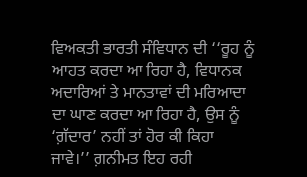ਵਿਅਕਤੀ ਭਾਰਤੀ ਸੰਵਿਧਾਨ ਦੀ ‘‘ਰੂਹ ਨੂੰ ਆਹਤ ਕਰਦਾ ਆ ਰਿਹਾ ਹੈ, ਵਿਧਾਨਕ ਅਦਾਰਿਆਂ ਤੇ ਮਾਨਤਾਵਾਂ ਦੀ ਮਰਿਆਦਾ ਦਾ ਘਾਣ ਕਰਦਾ ਆ ਰਿਹਾ ਹੈ, ਉਸ ਨੂੰ ‘ਗ਼ੱਦਾਰ’ ਨਹੀਂ ਤਾਂ ਹੋਰ ਕੀ ਕਿਹਾ ਜਾਵੇ।’’ ਗ਼ਨੀਮਤ ਇਹ ਰਹੀ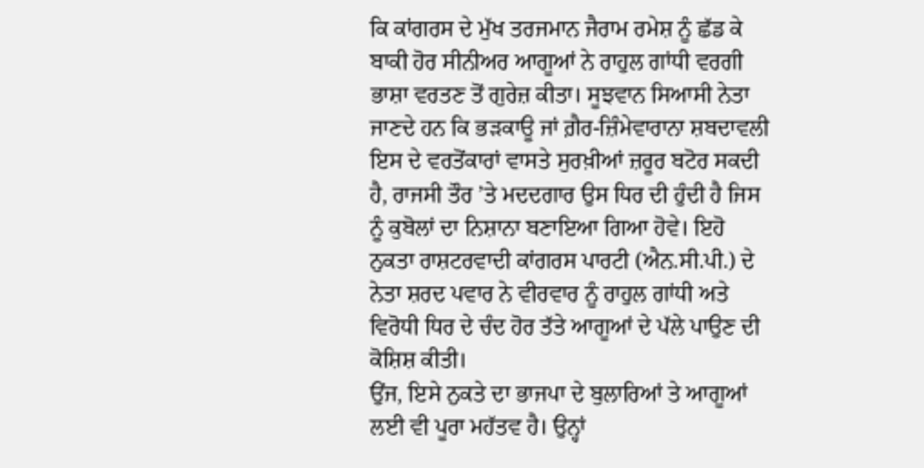ਕਿ ਕਾਂਗਰਸ ਦੇ ਮੁੱਖ ਤਰਜਮਾਨ ਜੈਰਾਮ ਰਮੇਸ਼ ਨੂੰ ਛੱਡ ਕੇ ਬਾਕੀ ਹੋਰ ਸੀਨੀਅਰ ਆਗੂਆਂ ਨੇ ਰਾਹੁਲ ਗਾਂਧੀ ਵਰਗੀ ਭਾਸ਼ਾ ਵਰਤਣ ਤੋਂ ਗੁਰੇਜ਼ ਕੀਤਾ। ਸੂਝਵਾਨ ਸਿਆਸੀ ਨੇਤਾ ਜਾਣਦੇ ਹਨ ਕਿ ਭੜਕਾਊ ਜਾਂ ਗ਼ੈਰ-ਜ਼ਿੰਮੇਵਾਰਾਨਾ ਸ਼ਬਦਾਵਲੀ ਇਸ ਦੇ ਵਰਤੋਂਕਾਰਾਂ ਵਾਸਤੇ ਸੁਰਖ਼ੀਆਂ ਜ਼ਰੂਰ ਬਟੋਰ ਸਕਦੀ ਹੈ, ਰਾਜਸੀ ਤੌਰ ’ਤੇ ਮਦਦਗਾਰ ਉਸ ਧਿਰ ਦੀ ਹੁੰਦੀ ਹੈ ਜਿਸ ਨੂੰ ਕੁਬੋਲਾਂ ਦਾ ਨਿਸ਼ਾਨਾ ਬਣਾਇਆ ਗਿਆ ਹੋਵੇ। ਇਹੋ ਨੁਕਤਾ ਰਾਸ਼ਟਰਵਾਦੀ ਕਾਂਗਰਸ ਪਾਰਟੀ (ਐਨ.ਸੀ.ਪੀ.) ਦੇ ਨੇਤਾ ਸ਼ਰਦ ਪਵਾਰ ਨੇ ਵੀਰਵਾਰ ਨੂੰ ਰਾਹੁਲ ਗਾਂਧੀ ਅਤੇ ਵਿਰੋਧੀ ਧਿਰ ਦੇ ਚੰਦ ਹੋਰ ਤੱਤੇ ਆਗੂਆਂ ਦੇ ਪੱਲੇ ਪਾਉਣ ਦੀ ਕੋਸ਼ਿਸ਼ ਕੀਤੀ।
ਉਂਜ, ਇਸੇ ਨੁਕਤੇ ਦਾ ਭਾਜਪਾ ਦੇ ਬੁਲਾਰਿਆਂ ਤੇ ਆਗੂਆਂ ਲਈ ਵੀ ਪੂਰਾ ਮਹੱਤਵ ਹੈ। ਉਨ੍ਹਾਂ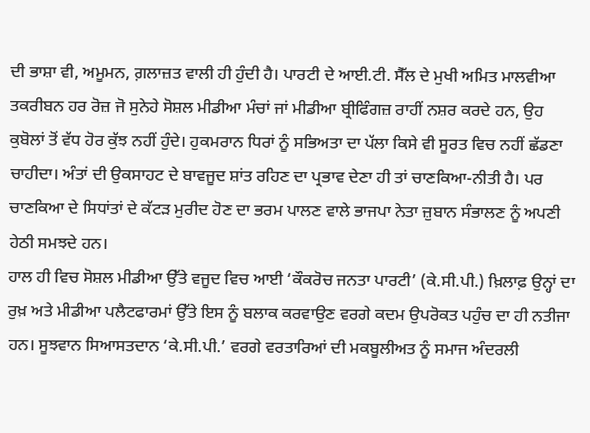ਦੀ ਭਾਸ਼ਾ ਵੀ, ਅਮੂਮਨ, ਗ਼ਲਾਜ਼ਤ ਵਾਲੀ ਹੀ ਹੁੰਦੀ ਹੈ। ਪਾਰਟੀ ਦੇ ਆਈ.ਟੀ. ਸੈੱਲ ਦੇ ਮੁਖੀ ਅਮਿਤ ਮਾਲਵੀਆ ਤਕਰੀਬਨ ਹਰ ਰੋਜ਼ ਜੋ ਸੁਨੇਹੇ ਸੋਸ਼ਲ ਮੀਡੀਆ ਮੰਚਾਂ ਜਾਂ ਮੀਡੀਆ ਬ੍ਰੀਫਿੰਗਜ਼ ਰਾਹੀਂ ਨਸ਼ਰ ਕਰਦੇ ਹਨ, ਉਹ ਕੁਬੋਲਾਂ ਤੋਂ ਵੱਧ ਹੋਰ ਕੁੱਝ ਨਹੀਂ ਹੁੰਦੇ। ਹੁਕਮਰਾਨ ਧਿਰਾਂ ਨੂੰ ਸਭਿਅਤਾ ਦਾ ਪੱਲਾ ਕਿਸੇ ਵੀ ਸੂਰਤ ਵਿਚ ਨਹੀਂ ਛੱਡਣਾ ਚਾਹੀਦਾ। ਅੰਤਾਂ ਦੀ ਉਕਸਾਹਟ ਦੇ ਬਾਵਜੂਦ ਸ਼ਾਂਤ ਰਹਿਣ ਦਾ ਪ੍ਰਭਾਵ ਦੇਣਾ ਹੀ ਤਾਂ ਚਾਣਕਿਆ-ਨੀਤੀ ਹੈ। ਪਰ ਚਾਣਕਿਆ ਦੇ ਸਿਧਾਂਤਾਂ ਦੇ ਕੱਟੜ ਮੁਰੀਦ ਹੋਣ ਦਾ ਭਰਮ ਪਾਲਣ ਵਾਲੇ ਭਾਜਪਾ ਨੇਤਾ ਜ਼ੁਬਾਨ ਸੰਭਾਲਣ ਨੂੰ ਅਪਣੀ ਹੇਠੀ ਸਮਝਦੇ ਹਨ।
ਹਾਲ ਹੀ ਵਿਚ ਸੋਸ਼ਲ ਮੀਡੀਆ ਉੱਤੇ ਵਜੂਦ ਵਿਚ ਆਈ ‘ਕੌਕਰੋਚ ਜਨਤਾ ਪਾਰਟੀ’ (ਕੇ.ਸੀ.ਪੀ.) ਖ਼ਿਲਾਫ਼ ਉਨ੍ਹਾਂ ਦਾ ਰੁਖ਼ ਅਤੇ ਮੀਡੀਆ ਪਲੈਟਫਾਰਮਾਂ ਉੱਤੇ ਇਸ ਨੂੰ ਬਲਾਕ ਕਰਵਾਉਣ ਵਰਗੇ ਕਦਮ ਉਪਰੋਕਤ ਪਹੁੰਚ ਦਾ ਹੀ ਨਤੀਜਾ ਹਨ। ਸੂਝਵਾਨ ਸਿਆਸਤਦਾਨ ‘ਕੇ.ਸੀ.ਪੀ.’ ਵਰਗੇ ਵਰਤਾਰਿਆਂ ਦੀ ਮਕਬੂਲੀਅਤ ਨੂੰ ਸਮਾਜ ਅੰਦਰਲੀ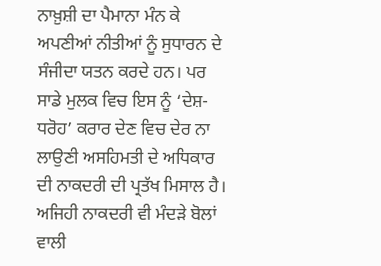ਨਾਖ਼ੁਸ਼ੀ ਦਾ ਪੈਮਾਨਾ ਮੰਨ ਕੇ ਅਪਣੀਆਂ ਨੀਤੀਆਂ ਨੂੰ ਸੁਧਾਰਨ ਦੇ ਸੰਜੀਦਾ ਯਤਨ ਕਰਦੇ ਹਨ। ਪਰ ਸਾਡੇ ਮੁਲਕ ਵਿਚ ਇਸ ਨੂੰ ‘ਦੇਸ਼-ਧਰੋਹ’ ਕਰਾਰ ਦੇਣ ਵਿਚ ਦੇਰ ਨਾ ਲਾਉਣੀ ਅਸਹਿਮਤੀ ਦੇ ਅਧਿਕਾਰ ਦੀ ਨਾਕਦਰੀ ਦੀ ਪ੍ਰਤੱਖ ਮਿਸਾਲ ਹੈ। ਅਜਿਹੀ ਨਾਕਦਰੀ ਵੀ ਮੰਦੜੇ ਬੋਲਾਂ ਵਾਲੀ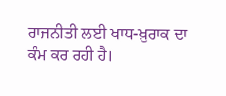ਰਾਜਨੀਤੀ ਲਈ ਖਾਧ-ਖ਼ੁਰਾਕ ਦਾ ਕੰਮ ਕਰ ਰਹੀ ਹੈ।